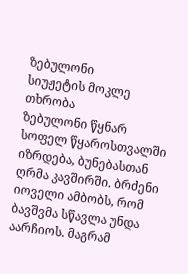ზებულონი
სიუჟეტის მოკლე თხრობა
ზებულონი წყნარ სოფელ წყაროსთვალში იზრდება, ბუნებასთან ღრმა კავშირში. ბრძენი იოველი ამბობს, რომ ბავშვმა სწავლა უნდა აარჩიოს. მაგრამ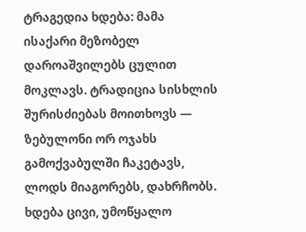ტრაგედია ხდება: მამა ისაქარი მეზობელ დაროაშვილებს ცულით მოკლავს. ტრადიცია სისხლის შურისძიებას მოითხოვს — ზებულონი ორ ოჯახს გამოქვაბულში ჩაკეტავს, ლოდს მიაგორებს, დახრჩობს. ხდება ცივი, უმოწყალო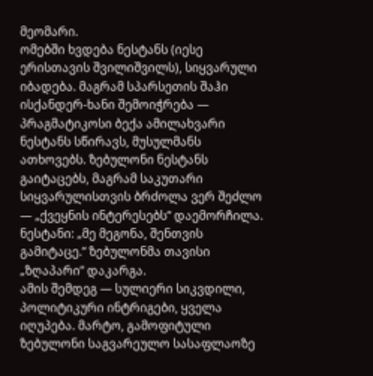მეომარი.
ომებში ხვდება ნესტანს (იესე ერისთავის შვილიშვილს), სიყვარული იბადება. მაგრამ სპარსეთის შაჰი ისქანდერ-ხანი შემოიჭრება — პრაგმატიკოსი ბექა ამილახვარი ნესტანს სწირავს, მუსულმანს ათხოვებს. ზებულონი ნესტანს გაიტაცებს, მაგრამ საკუთარი სიყვარულისთვის ბრძოლა ვერ შეძლო — „ქვეყნის ინტერესებს” დაემორჩილა. ნესტანი: „მე მეგონა, შენთვის გამიტაცე.” ზებულონმა თავისი „ზღაპარი” დაკარგა.
ამის შემდეგ — სულიერი სიკვდილი, პოლიტიკური ინტრიგები, ყველა იღუპება. მარტო, გამოფიტული ზებულონი საგვარეულო სასაფლაოზე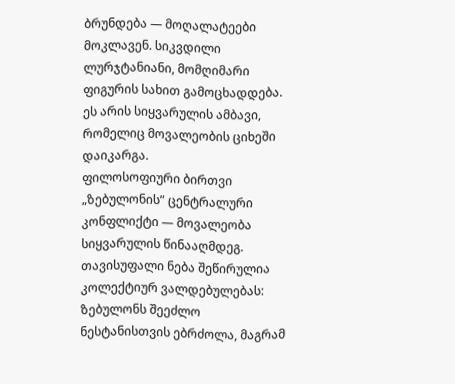ბრუნდება — მოღალატეები მოკლავენ. სიკვდილი ლურჯტანიანი, მომღიმარი ფიგურის სახით გამოცხადდება. ეს არის სიყვარულის ამბავი, რომელიც მოვალეობის ციხეში დაიკარგა.
ფილოსოფიური ბირთვი
„ზებულონის” ცენტრალური კონფლიქტი — მოვალეობა სიყვარულის წინააღმდეგ. თავისუფალი ნება შეწირულია კოლექტიურ ვალდებულებას: ზებულონს შეეძლო ნესტანისთვის ებრძოლა, მაგრამ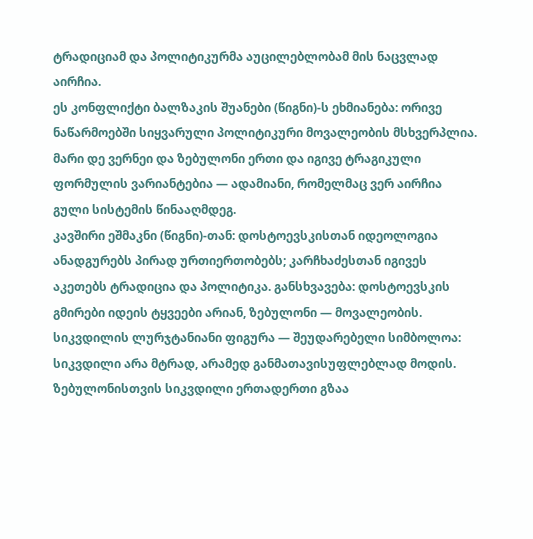ტრადიციამ და პოლიტიკურმა აუცილებლობამ მის ნაცვლად აირჩია.
ეს კონფლიქტი ბალზაკის შუანები (წიგნი)-ს ეხმიანება: ორივე ნაწარმოებში სიყვარული პოლიტიკური მოვალეობის მსხვერპლია. მარი დე ვერნეი და ზებულონი ერთი და იგივე ტრაგიკული ფორმულის ვარიანტებია — ადამიანი, რომელმაც ვერ აირჩია გული სისტემის წინააღმდეგ.
კავშირი ეშმაკნი (წიგნი)-თან: დოსტოევსკისთან იდეოლოგია ანადგურებს პირად ურთიერთობებს; კარჩხაძესთან იგივეს აკეთებს ტრადიცია და პოლიტიკა. განსხვავება: დოსტოევსკის გმირები იდეის ტყვეები არიან, ზებულონი — მოვალეობის.
სიკვდილის ლურჯტანიანი ფიგურა — შეუდარებელი სიმბოლოა: სიკვდილი არა მტრად, არამედ განმათავისუფლებლად მოდის. ზებულონისთვის სიკვდილი ერთადერთი გზაა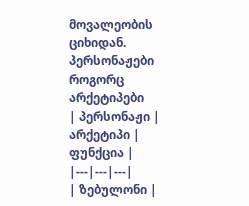მოვალეობის ციხიდან.
პერსონაჟები როგორც არქეტიპები
| პერსონაჟი | არქეტიპი | ფუნქცია |
|---|---|---|
| ზებულონი |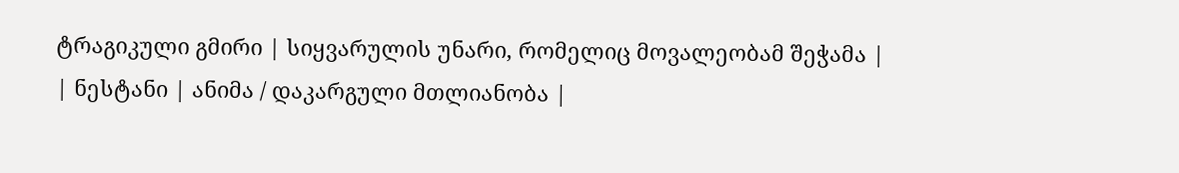ტრაგიკული გმირი | სიყვარულის უნარი, რომელიც მოვალეობამ შეჭამა |
| ნესტანი | ანიმა / დაკარგული მთლიანობა |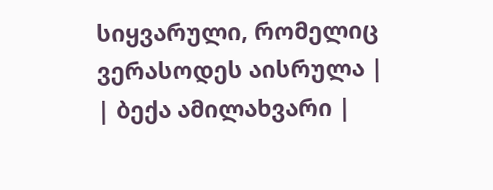სიყვარული, რომელიც ვერასოდეს აისრულა |
| ბექა ამილახვარი |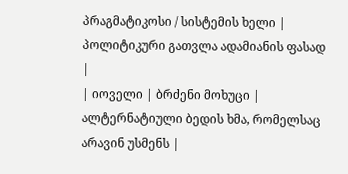პრაგმატიკოსი / სისტემის ხელი | პოლიტიკური გათვლა ადამიანის ფასად |
| იოველი | ბრძენი მოხუცი | ალტერნატიული ბედის ხმა, რომელსაც არავინ უსმენს |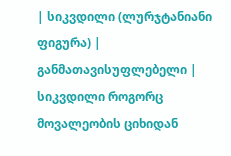| სიკვდილი (ლურჯტანიანი ფიგურა) | განმათავისუფლებელი | სიკვდილი როგორც მოვალეობის ციხიდან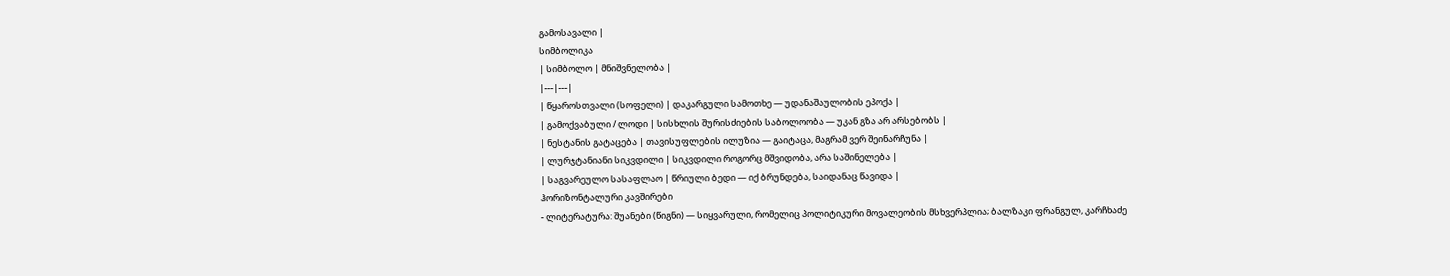გამოსავალი |
სიმბოლიკა
| სიმბოლო | მნიშვნელობა |
|---|---|
| წყაროსთვალი (სოფელი) | დაკარგული სამოთხე — უდანაშაულობის ეპოქა |
| გამოქვაბული / ლოდი | სისხლის შურისძიების საბოლოობა — უკან გზა არ არსებობს |
| ნესტანის გატაცება | თავისუფლების ილუზია — გაიტაცა, მაგრამ ვერ შეინარჩუნა |
| ლურჯტანიანი სიკვდილი | სიკვდილი როგორც მშვიდობა, არა საშინელება |
| საგვარეულო სასაფლაო | წრიული ბედი — იქ ბრუნდება, საიდანაც წავიდა |
ჰორიზონტალური კავშირები
- ლიტერატურა: შუანები (წიგნი) — სიყვარული, რომელიც პოლიტიკური მოვალეობის მსხვერპლია; ბალზაკი ფრანგულ, კარჩხაძე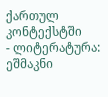ქართულ კონტექსტში
- ლიტერატურა: ეშმაკნი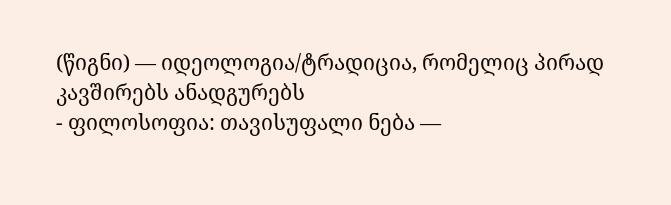(წიგნი) — იდეოლოგია/ტრადიცია, რომელიც პირად კავშირებს ანადგურებს
- ფილოსოფია: თავისუფალი ნება —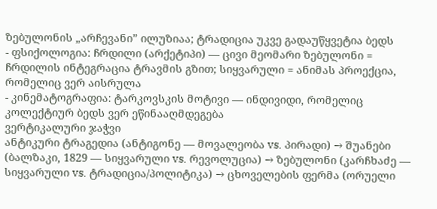ზებულონის „არჩევანი” ილუზიაა; ტრადიცია უკვე გადაუწყვეტია ბედს
- ფსიქოლოგია: ჩრდილი (არქეტიპი) — ცივი მეომარი ზებულონი = ჩრდილის ინტეგრაცია ტრავმის გზით; სიყვარული = ანიმას პროექცია, რომელიც ვერ აისრულა
- კინემატოგრაფია: ტარკოვსკის მოტივი — ინდივიდი, რომელიც კოლექტიურ ბედს ვერ ეწინააღმდეგება
ვერტიკალური ჯაჭვი
ანტიკური ტრაგედია (ანტიგონე — მოვალეობა vs. პირადი) → შუანები (ბალზაკი, 1829 — სიყვარული vs. რევოლუცია) → ზებულონი (კარჩხაძე — სიყვარული vs. ტრადიცია/პოლიტიკა) → ცხოველების ფერმა (ორუელი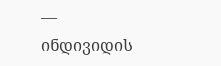— ინდივიდის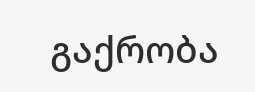გაქრობა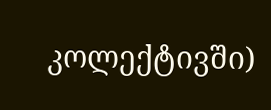კოლექტივში)